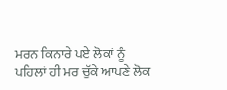ਮਰਨ ਕਿਨਾਰੇ ਪਏ ਲੋਕਾਂ ਨੂੰ ਪਹਿਲਾਂ ਹੀ ਮਰ ਚੁੱਕੇ ਆਪਣੇ ਲੋਕ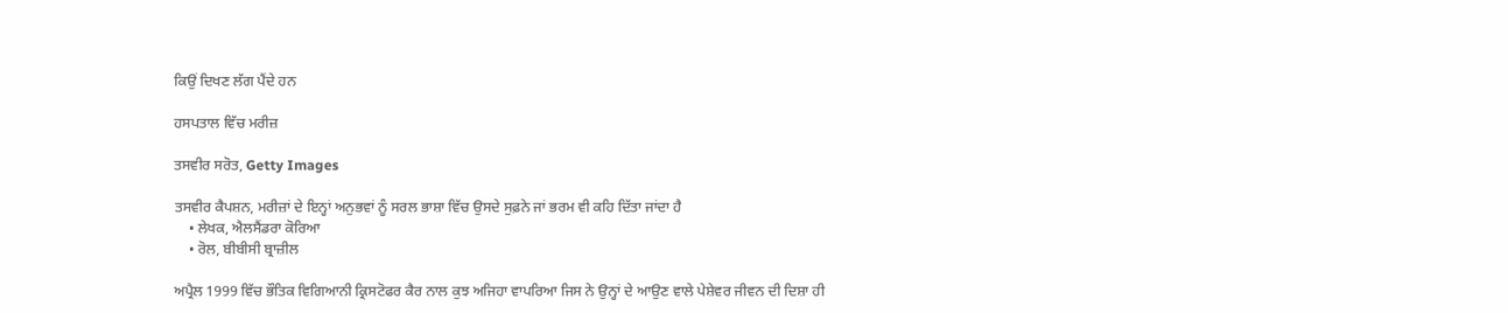ਕਿਉਂ ਦਿਖਣ ਲੱਗ ਪੈਂਦੇ ਹਨ

ਹਸਪਤਾਲ ਵਿੱਚ ਮਰੀਜ਼

ਤਸਵੀਰ ਸਰੋਤ, Getty Images

ਤਸਵੀਰ ਕੈਪਸ਼ਨ, ਮਰੀਜ਼ਾਂ ਦੇ ਇਨ੍ਹਾਂ ਅਨੁਭਵਾਂ ਨੂੰ ਸਰਲ ਭਾਸ਼ਾ ਵਿੱਚ ਉਸਦੇ ਸੁਫ਼ਨੇ ਜਾਂ ਭਰਮ ਵੀ ਕਹਿ ਦਿੱਤਾ ਜਾਂਦਾ ਹੈ
    • ਲੇਖਕ, ਐਲਸੈਂਡਰਾ ਕੋਰਿਆ
    • ਰੋਲ, ਬੀਬੀਸੀ ਬ੍ਰਾਜ਼ੀਲ

ਅਪ੍ਰੈਲ 1999 ਵਿੱਚ ਭੌਤਿਕ ਵਿਗਿਆਨੀ ਕ੍ਰਿਸਟੋਫਰ ਕੈਰ ਨਾਲ ਕੁਝ ਅਜਿਹਾ ਵਾਪਰਿਆ ਜਿਸ ਨੇ ਉਨ੍ਹਾਂ ਦੇ ਆਉਣ ਵਾਲੇ ਪੇਸ਼ੇਵਰ ਜੀਵਨ ਦੀ ਦਿਸ਼ਾ ਹੀ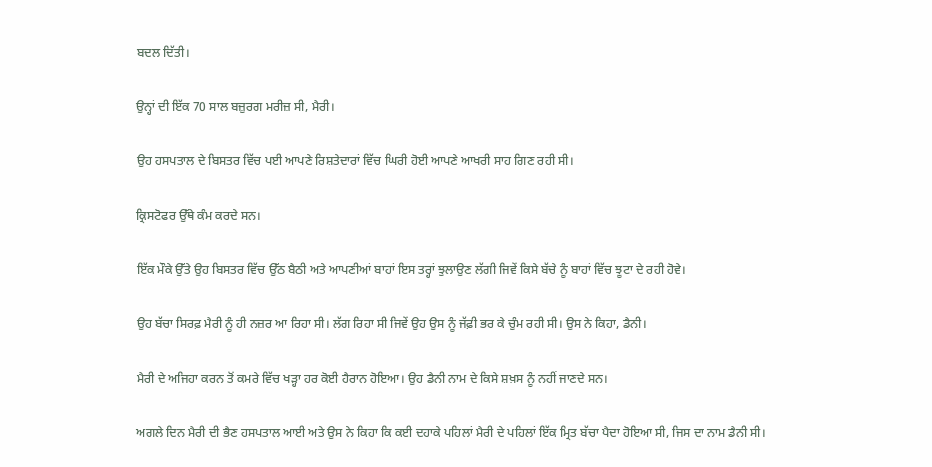ਬਦਲ ਦਿੱਤੀ।

ਉਨ੍ਹਾਂ ਦੀ ਇੱਕ 70 ਸਾਲ ਬਜ਼ੁਰਗ ਮਰੀਜ਼ ਸੀ, ਮੈਰੀ।

ਉਹ ਹਸਪਤਾਲ ਦੇ ਬਿਸਤਰ ਵਿੱਚ ਪਈ ਆਪਣੇ ਰਿਸ਼ਤੇਦਾਰਾਂ ਵਿੱਚ ਘਿਰੀ ਹੋਈ ਆਪਣੇ ਆਖਰੀ ਸਾਹ ਗਿਣ ਰਹੀ ਸੀ।

ਕ੍ਰਿਸਟੋਫਰ ਉੱਥੇ ਕੰਮ ਕਰਦੇ ਸਨ।

ਇੱਕ ਮੌਕੇ ਉੱਤੇ ਉਹ ਬਿਸਤਰ ਵਿੱਚ ਉੱਠ ਬੈਠੀ ਅਤੇ ਆਪਣੀਆਂ ਬਾਹਾਂ ਇਸ ਤਰ੍ਹਾਂ ਝੁਲਾਉਣ ਲੱਗੀ ਜਿਵੇਂ ਕਿਸੇ ਬੱਚੇ ਨੂੰ ਬਾਹਾਂ ਵਿੱਚ ਝੂਟਾ ਦੇ ਰਹੀ ਹੋਵੇ।

ਉਹ ਬੱਚਾ ਸਿਰਫ਼ ਮੈਰੀ ਨੂੰ ਹੀ ਨਜ਼ਰ ਆ ਰਿਹਾ ਸੀ। ਲੱਗ ਰਿਹਾ ਸੀ ਜਿਵੇਂ ਉਹ ਉਸ ਨੂੰ ਜੱਫ਼ੀ ਭਰ ਕੇ ਚੁੰਮ ਰਹੀ ਸੀ। ਉਸ ਨੇ ਕਿਹਾ, ਡੈਨੀ।

ਮੈਰੀ ਦੇ ਅਜਿਹਾ ਕਰਨ ਤੋਂ ਕਮਰੇ ਵਿੱਚ ਖੜ੍ਹਾ ਹਰ ਕੋਈ ਹੈਰਾਨ ਹੋਇਆ। ਉਹ ਡੈਨੀ ਨਾਮ ਦੇ ਕਿਸੇ ਸ਼ਖ਼ਸ ਨੂੰ ਨਹੀਂ ਜਾਣਦੇ ਸਨ।

ਅਗਲੇ ਦਿਨ ਮੈਰੀ ਦੀ ਭੈਣ ਹਸਪਤਾਲ ਆਈ ਅਤੇ ਉਸ ਨੇ ਕਿਹਾ ਕਿ ਕਈ ਦਹਾਕੇ ਪਹਿਲਾਂ ਮੈਰੀ ਦੇ ਪਹਿਲਾਂ ਇੱਕ ਮ੍ਰਿਤ ਬੱਚਾ ਪੈਦਾ ਹੋਇਆ ਸੀ, ਜਿਸ ਦਾ ਨਾਮ ਡੈਨੀ ਸੀ।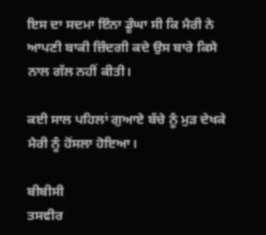ਇਸ ਦਾ ਸਦਮਾ ਇੰਨਾ ਡੂੰਘਾ ਸੀ ਕਿ ਮੈਰੀ ਨੇ ਆਪਣੀ ਬਾਕੀ ਜ਼ਿੰਦਗੀ ਕਦੇ ਉਸ ਬਾਰੇ ਕਿਸੇ ਨਾਲ ਗੱਲ ਨਹੀਂ ਕੀਤੀ।

ਕਈ ਸਾਲ ਪਹਿਲਾਂ ਗੁਆਏ ਬੱਚੇ ਨੂੰ ਮੁੜ ਦੇਖਕੇ ਮੈਰੀ ਨੂੰ ਹੋਂਸਲਾ ਹੋਇਆ।

ਬੀਬੀਸੀ
ਤਸਵੀਰ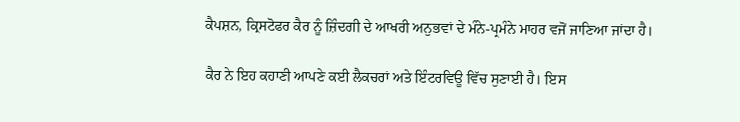ਕੈਪਸ਼ਨ, ਕ੍ਰਿਸਟੋਫਰ ਕੈਰ ਨੂੰ ਜ਼ਿੰਦਗੀ ਦੇ ਆਖਰੀ ਅਨੁਭਵਾਂ ਦੇ ਮੰਨੇ-ਪ੍ਰਮੰਨੇ ਮਾਹਰ ਵਜੋਂ ਜਾਣਿਆ ਜਾਂਦਾ ਹੈ।

ਕੈਰ ਨੇ ਇਹ ਕਹਾਣੀ ਆਪਣੇ ਕਈ ਲੈਕਚਰਾਂ ਅਤੇ ਇੰਟਰਵਿਊ ਵਿੱਚ ਸੁਣਾਈ ਹੈ। ਇਸ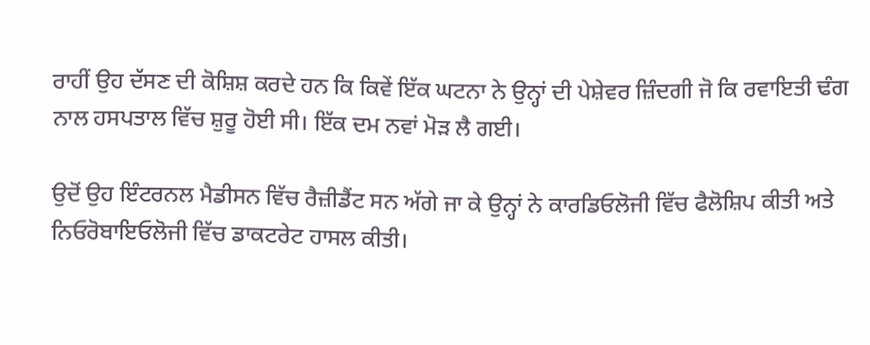ਰਾਹੀਂ ਉਹ ਦੱਸਣ ਦੀ ਕੋਸ਼ਿਸ਼ ਕਰਦੇ ਹਨ ਕਿ ਕਿਵੇਂ ਇੱਕ ਘਟਨਾ ਨੇ ਉਨ੍ਹਾਂ ਦੀ ਪੇਸ਼ੇਵਰ ਜ਼ਿੰਦਗੀ ਜੋ ਕਿ ਰਵਾਇਤੀ ਢੰਗ ਨਾਲ ਹਸਪਤਾਲ ਵਿੱਚ ਸ਼ੁਰੂ ਹੋਈ ਸੀ। ਇੱਕ ਦਮ ਨਵਾਂ ਮੋੜ ਲੈ ਗਈ।

ਉਦੋਂ ਉਹ ਇੰਟਰਨਲ ਮੈਡੀਸਨ ਵਿੱਚ ਰੈਜ਼ੀਡੈਂਟ ਸਨ ਅੱਗੇ ਜਾ ਕੇ ਉਨ੍ਹਾਂ ਨੇ ਕਾਰਡਿਓਲੋਜੀ ਵਿੱਚ ਫੈਲੋਸ਼ਿਪ ਕੀਤੀ ਅਤੇ ਨਿਓਰੋਬਾਇਓਲੋਜੀ ਵਿੱਚ ਡਾਕਟਰੇਟ ਹਾਸਲ ਕੀਤੀ।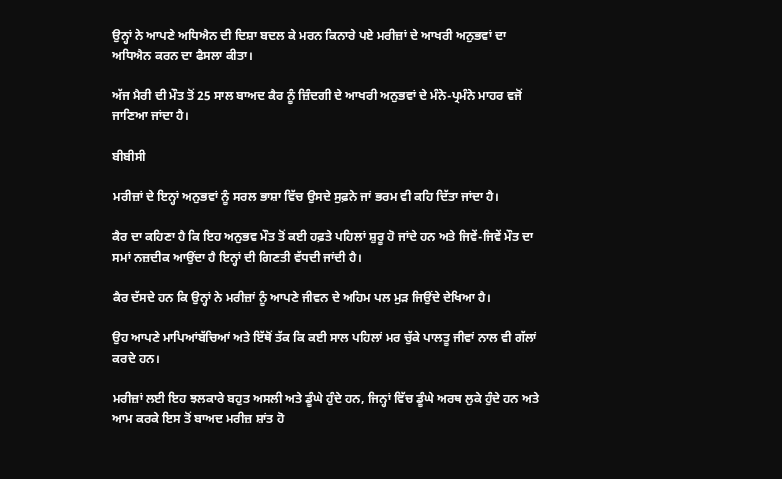ਉਨ੍ਹਾਂ ਨੇ ਆਪਣੇ ਅਧਿਐਨ ਦੀ ਦਿਸ਼ਾ ਬਦਲ ਕੇ ਮਰਨ ਕਿਨਾਰੇ ਪਏ ਮਰੀਜ਼ਾਂ ਦੇ ਆਖਰੀ ਅਨੁਭਵਾਂ ਦਾ ਅਧਿਐਨ ਕਰਨ ਦਾ ਫੈਸਲਾ ਕੀਤਾ।

ਅੱਜ ਮੈਰੀ ਦੀ ਮੌਤ ਤੋਂ 25 ਸਾਲ ਬਾਅਦ ਕੈਰ ਨੂੰ ਜ਼ਿੰਦਗੀ ਦੇ ਆਖਰੀ ਅਨੁਭਵਾਂ ਦੇ ਮੰਨੇ-ਪ੍ਰਮੰਨੇ ਮਾਹਰ ਵਜੋਂ ਜਾਣਿਆ ਜਾਂਦਾ ਹੈ।

ਬੀਬੀਸੀ

ਮਰੀਜ਼ਾਂ ਦੇ ਇਨ੍ਹਾਂ ਅਨੁਭਵਾਂ ਨੂੰ ਸਰਲ ਭਾਸ਼ਾ ਵਿੱਚ ਉਸਦੇ ਸੁਫ਼ਨੇ ਜਾਂ ਭਰਮ ਵੀ ਕਹਿ ਦਿੱਤਾ ਜਾਂਦਾ ਹੈ।

ਕੈਰ ਦਾ ਕਹਿਣਾ ਹੈ ਕਿ ਇਹ ਅਨੁਭਵ ਮੌਤ ਤੋਂ ਕਈ ਹਫ਼ਤੇ ਪਹਿਲਾਂ ਸ਼ੁਰੂ ਹੋ ਜਾਂਦੇ ਹਨ ਅਤੇ ਜਿਵੇਂ-ਜਿਵੇਂ ਮੌਤ ਦਾ ਸਮਾਂ ਨਜ਼ਦੀਕ ਆਉਂਦਾ ਹੈ ਇਨ੍ਹਾਂ ਦੀ ਗਿਣਤੀ ਵੱਧਦੀ ਜਾਂਦੀ ਹੈ।

ਕੈਰ ਦੱਸਦੇ ਹਨ ਕਿ ਉਨ੍ਹਾਂ ਨੇ ਮਰੀਜ਼ਾਂ ਨੂੰ ਆਪਣੇ ਜੀਵਨ ਦੇ ਅਹਿਮ ਪਲ ਮੁੜ ਜਿਉਂਦੇ ਦੇਖਿਆ ਹੈ।

ਉਹ ਆਪਣੇ ਮਾਪਿਆਂਬੱਚਿਆਂ ਅਤੇ ਇੱਥੋਂ ਤੱਕ ਕਿ ਕਈ ਸਾਲ ਪਹਿਲਾਂ ਮਰ ਚੁੱਕੇ ਪਾਲਤੂ ਜੀਵਾਂ ਨਾਲ ਵੀ ਗੱਲਾਂ ਕਰਦੇ ਹਨ।

ਮਰੀਜ਼ਾਂ ਲਈ ਇਹ ਝਲਕਾਰੇ ਬਹੁਤ ਅਸਲੀ ਅਤੇ ਡੂੰਘੇ ਹੁੰਦੇ ਹਨ, ਜਿਨ੍ਹਾਂ ਵਿੱਚ ਡੂੰਘੇ ਅਰਥ ਲੁਕੇ ਹੁੰਦੇ ਹਨ ਅਤੇ ਆਮ ਕਰਕੇ ਇਸ ਤੋਂ ਬਾਅਦ ਮਰੀਜ਼ ਸ਼ਾਂਤ ਹੋ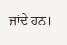ਜਾਂਦੇ ਹਨ।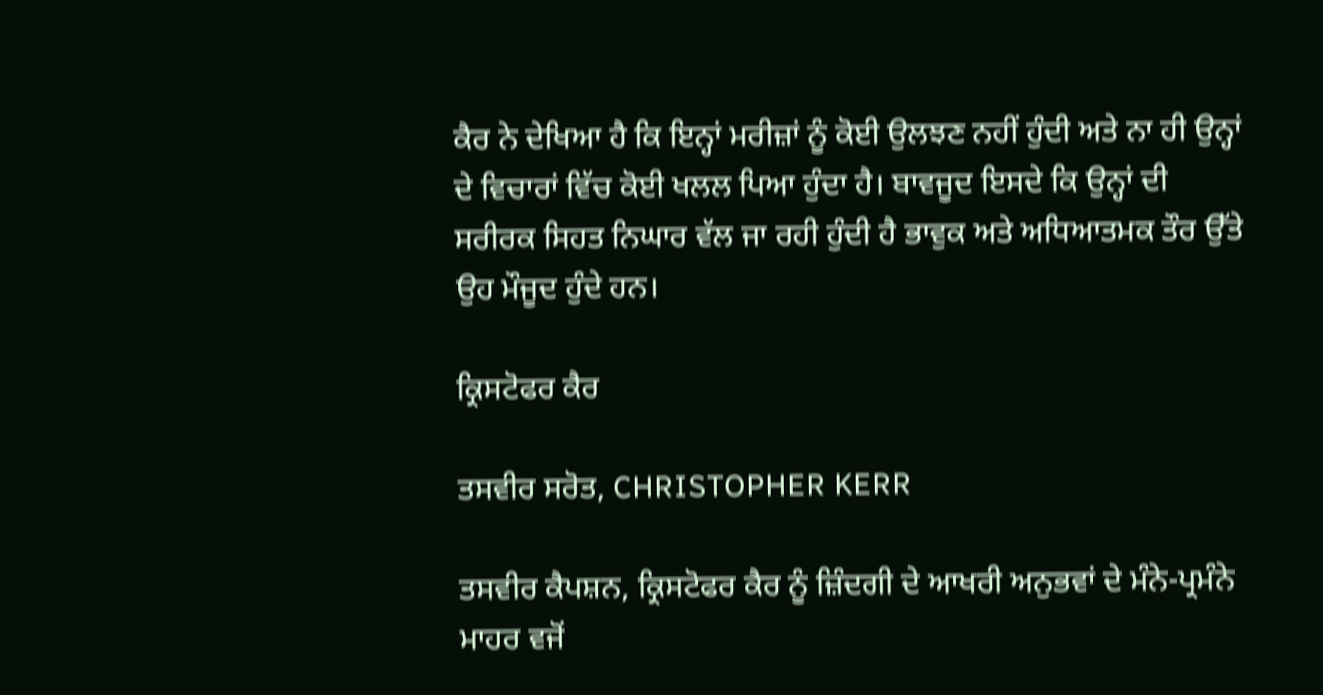ਕੈਰ ਨੇ ਦੇਖਿਆ ਹੈ ਕਿ ਇਨ੍ਹਾਂ ਮਰੀਜ਼ਾਂ ਨੂੰ ਕੋਈ ਉਲਝਣ ਨਹੀਂ ਹੁੰਦੀ ਅਤੇ ਨਾ ਹੀ ਉਨ੍ਹਾਂ ਦੇ ਵਿਚਾਰਾਂ ਵਿੱਚ ਕੋਈ ਖਲਲ ਪਿਆ ਹੁੰਦਾ ਹੈ। ਬਾਵਜੂਦ ਇਸਦੇ ਕਿ ਉਨ੍ਹਾਂ ਦੀ ਸਰੀਰਕ ਸਿਹਤ ਨਿਘਾਰ ਵੱਲ ਜਾ ਰਹੀ ਹੁੰਦੀ ਹੈ ਭਾਵੁਕ ਅਤੇ ਅਧਿਆਤਮਕ ਤੌਰ ਉੱਤੇ ਉਹ ਮੌਜੂਦ ਹੁੰਦੇ ਹਨ।

ਕ੍ਰਿਸਟੋਫਰ ਕੈਰ

ਤਸਵੀਰ ਸਰੋਤ, CHRISTOPHER KERR

ਤਸਵੀਰ ਕੈਪਸ਼ਨ, ਕ੍ਰਿਸਟੋਫਰ ਕੈਰ ਨੂੰ ਜ਼ਿੰਦਗੀ ਦੇ ਆਖਰੀ ਅਨੁਭਵਾਂ ਦੇ ਮੰਨੇ-ਪ੍ਰਮੰਨੇ ਮਾਹਰ ਵਜੋਂ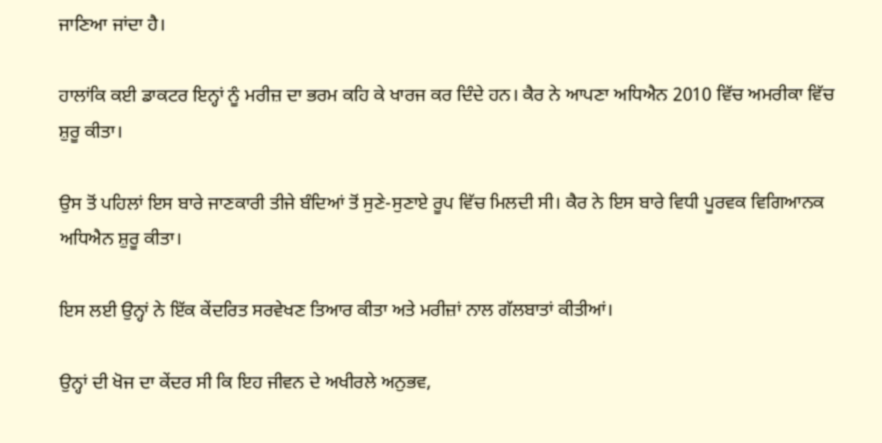ਜਾਣਿਆ ਜਾਂਦਾ ਹੈ।

ਹਾਲਾਂਕਿ ਕਈ ਡਾਕਟਰ ਇਨ੍ਹਾਂ ਨੂੰ ਮਰੀਜ਼ ਦਾ ਭਰਮ ਕਹਿ ਕੇ ਖਾਰਜ ਕਰ ਦਿੰਦੇ ਹਨ। ਕੈਰ ਨੇ ਆਪਣਾ ਅਧਿਐਨ 2010 ਵਿੱਚ ਅਮਰੀਕਾ ਵਿੱਚ ਸ਼ੁਰੂ ਕੀਤਾ।

ਉਸ ਤੋਂ ਪਹਿਲਾਂ ਇਸ ਬਾਰੇ ਜਾਣਕਾਰੀ ਤੀਜੇ ਬੰਦਿਆਂ ਤੋਂ ਸੁਣੇ-ਸੁਣਾਏ ਰੂਪ ਵਿੱਚ ਮਿਲਦੀ ਸੀ। ਕੈਰ ਨੇ ਇਸ ਬਾਰੇ ਵਿਧੀ ਪੂਰਵਕ ਵਿਗਿਆਨਕ ਅਧਿਐਨ ਸ਼ੁਰੂ ਕੀਤਾ।

ਇਸ ਲਈ ਉਨ੍ਹਾਂ ਨੇ ਇੱਕ ਕੇਂਦਰਿਤ ਸਰਵੇਖਣ ਤਿਆਰ ਕੀਤਾ ਅਤੇ ਮਰੀਜ਼ਾਂ ਨਾਲ ਗੱਲਬਾਤਾਂ ਕੀਤੀਆਂ।

ਉਨ੍ਹਾਂ ਦੀ ਖੋਜ ਦਾ ਕੇਂਦਰ ਸੀ ਕਿ ਇਹ ਜੀਵਨ ਦੇ ਅਖੀਰਲੇ ਅਨੁਭਵ,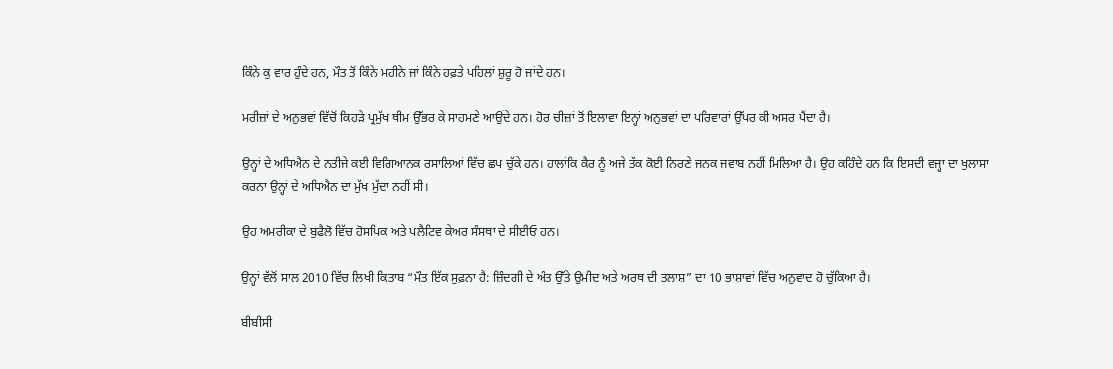ਕਿੰਨੇ ਕੁ ਵਾਰ ਹੁੰਦੇ ਹਨ, ਮੌਤ ਤੋਂ ਕਿੰਨੇ ਮਹੀਨੇ ਜਾਂ ਕਿੰਨੇ ਹਫ਼ਤੇ ਪਹਿਲਾਂ ਸ਼ੁਰੂ ਹੋ ਜਾਂਦੇ ਹਨ।

ਮਰੀਜ਼ਾਂ ਦੇ ਅਨੁਭਵਾਂ ਵਿੱਚੋਂ ਕਿਹੜੇ ਪ੍ਰਮੁੱਖ ਥੀਮ ਉੱਭਰ ਕੇ ਸਾਹਮਣੇ ਆਉਂਦੇ ਹਨ। ਹੋਰ ਚੀਜ਼ਾਂ ਤੋਂ ਇਲਾਵਾ ਇਨ੍ਹਾਂ ਅਨੁਭਵਾਂ ਦਾ ਪਰਿਵਾਰਾਂ ਉੱਪਰ ਕੀ ਅਸਰ ਪੈਂਦਾ ਹੈ।

ਉਨ੍ਹਾਂ ਦੇ ਅਧਿਐਨ ਦੇ ਨਤੀਜੇ ਕਈ ਵਿਗਿਆਨਕ ਰਸਾਲਿਆਂ ਵਿੱਚ ਛਪ ਚੁੱਕੇ ਹਨ। ਹਾਲਾਂਕਿ ਕੈਰ ਨੂੰ ਅਜੇ ਤੱਕ ਕੋਈ ਨਿਰਣੇ ਜਨਕ ਜਵਾਬ ਨਹੀਂ ਮਿਲਿਆ ਹੈ। ਉਹ ਕਹਿੰਦੇ ਹਨ ਕਿ ਇਸਦੀ ਵਜ੍ਹਾ ਦਾ ਖੁਲਾਸਾ ਕਰਨਾ ਉਨ੍ਹਾਂ ਦੇ ਅਧਿਐਨ ਦਾ ਮੁੱਖ ਮੁੱਦਾ ਨਹੀਂ ਸੀ।

ਉਹ ਅਮਰੀਕਾ ਦੇ ਬੁਫੈਲੋ ਵਿੱਚ ਹੋਸਪਿਕ ਅਤੇ ਪਲੈਟਿਵ ਕੇਅਰ ਸੰਸਥਾ ਦੇ ਸੀਈਓ ਹਨ।

ਉਨ੍ਹਾਂ ਵੱਲੋਂ ਸਾਲ 2010 ਵਿੱਚ ਲਿਖੀ ਕਿਤਾਬ “ਮੌਤ ਇੱਕ ਸੁਫ਼ਨਾ ਹੈ: ਜ਼ਿੰਦਗੀ ਦੇ ਅੰਤ ਉੱਤੇ ਉਮੀਦ ਅਤੇ ਅਰਥ ਦੀ ਤਲਾਸ਼” ਦਾ 10 ਭਾਸ਼ਾਵਾਂ ਵਿੱਚ ਅਨੁਵਾਦ ਹੋ ਚੁੱਕਿਆ ਹੈ।

ਬੀਬੀਸੀ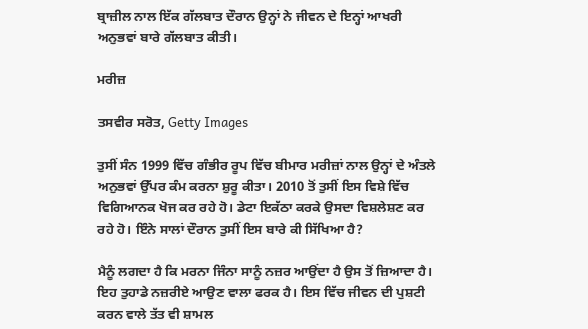ਬ੍ਰਾਜ਼ੀਲ ਨਾਲ ਇੱਕ ਗੱਲਬਾਤ ਦੌਰਾਨ ਉਨ੍ਹਾਂ ਨੇ ਜੀਵਨ ਦੇ ਇਨ੍ਹਾਂ ਆਖਰੀ ਅਨੁਭਵਾਂ ਬਾਰੇ ਗੱਲਬਾਤ ਕੀਤੀ।

ਮਰੀਜ਼

ਤਸਵੀਰ ਸਰੋਤ, Getty Images

ਤੁਸੀਂ ਸੰਨ 1999 ਵਿੱਚ ਗੰਭੀਰ ਰੂਪ ਵਿੱਚ ਬੀਮਾਰ ਮਰੀਜ਼ਾਂ ਨਾਲ ਉਨ੍ਹਾਂ ਦੇ ਅੰਤਲੇ ਅਨੁਭਵਾਂ ਉੱਪਰ ਕੰਮ ਕਰਨਾ ਸ਼ੁਰੂ ਕੀਤਾ। 2010 ਤੋਂ ਤੁਸੀਂ ਇਸ ਵਿਸ਼ੇ ਵਿੱਚ ਵਿਗਿਆਨਕ ਖੋਜ ਕਰ ਰਹੇ ਹੋ। ਡੇਟਾ ਇਕੱਠਾ ਕਰਕੇ ਉਸਦਾ ਵਿਸ਼ਲੇਸ਼ਣ ਕਰ ਰਹੇ ਹੋ। ਇੰਨੇ ਸਾਲਾਂ ਦੌਰਾਨ ਤੁਸੀਂ ਇਸ ਬਾਰੇ ਕੀ ਸਿੱਖਿਆ ਹੈ?

ਮੈਨੂੰ ਲਗਦਾ ਹੈ ਕਿ ਮਰਨਾ ਜਿੰਨਾ ਸਾਨੂੰ ਨਜ਼ਰ ਆਉਂਦਾ ਹੈ ਉਸ ਤੋਂ ਜ਼ਿਆਦਾ ਹੈ। ਇਹ ਤੁਹਾਡੇ ਨਜ਼ਰੀਏ ਆਉਣ ਵਾਲਾ ਫਰਕ ਹੈ। ਇਸ ਵਿੱਚ ਜੀਵਨ ਦੀ ਪੁਸ਼ਟੀ ਕਰਨ ਵਾਲੇ ਤੱਤ ਵੀ ਸ਼ਾਮਲ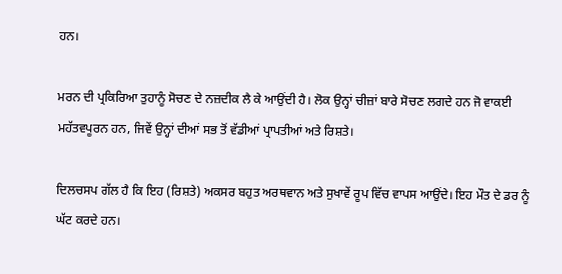ਹਨ।

ਮਰਨ ਦੀ ਪ੍ਰਕਿਰਿਆ ਤੁਹਾਨੂੰ ਸੋਚਣ ਦੇ ਨਜ਼ਦੀਕ ਲੈ ਕੇ ਆਉਂਦੀ ਹੈ। ਲੋਕ ਉਨ੍ਹਾਂ ਚੀਜ਼ਾਂ ਬਾਰੇ ਸੋਚਣ ਲਗਦੇ ਹਨ ਜੋ ਵਾਕਈ ਮਹੱਤਵਪੂਰਨ ਹਨ, ਜਿਵੇਂ ਉਨ੍ਹਾਂ ਦੀਆਂ ਸਭ ਤੋਂ ਵੱਡੀਆਂ ਪ੍ਰਾਪਤੀਆਂ ਅਤੇ ਰਿਸ਼ਤੇ।

ਦਿਲਚਸਪ ਗੱਲ ਹੈ ਕਿ ਇਹ (ਰਿਸ਼ਤੇ) ਅਕਸਰ ਬਹੁਤ ਅਰਥਵਾਨ ਅਤੇ ਸੁਖਾਵੇਂ ਰੂਪ ਵਿੱਚ ਵਾਪਸ ਆਉਂਦੇ। ਇਹ ਮੌਤ ਦੇ ਡਰ ਨੂੰ ਘੱਟ ਕਰਦੇ ਹਨ।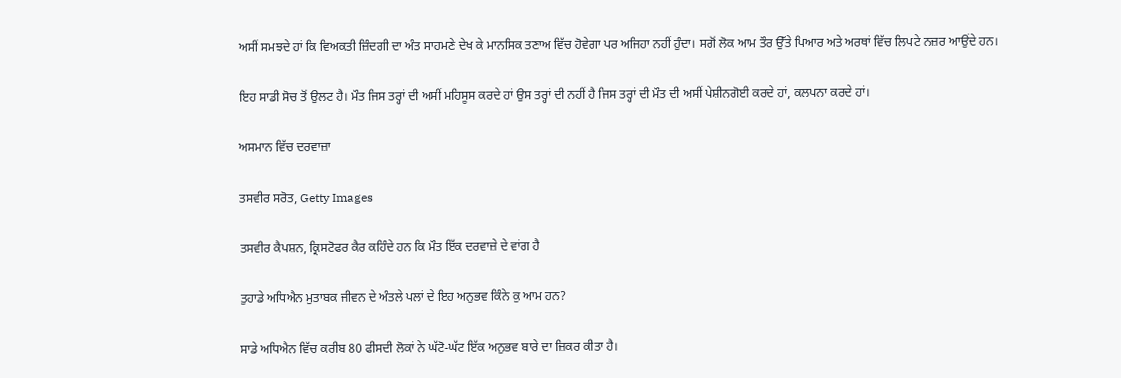ਅਸੀਂ ਸਮਝਦੇ ਹਾਂ ਕਿ ਵਿਅਕਤੀ ਜ਼ਿੰਦਗੀ ਦਾ ਅੰਤ ਸਾਹਮਣੇ ਦੇਖ ਕੇ ਮਾਨਸਿਕ ਤਣਾਅ ਵਿੱਚ ਹੋਵੇਗਾ ਪਰ ਅਜਿਹਾ ਨਹੀਂ ਹੁੰਦਾ। ਸਗੋਂ ਲੋਕ ਆਮ ਤੌਰ ਉੱਤੇ ਪਿਆਰ ਅਤੇ ਅਰਥਾਂ ਵਿੱਚ ਲਿਪਟੇ ਨਜ਼ਰ ਆਉਂਦੇ ਹਨ।

ਇਹ ਸਾਡੀ ਸੋਚ ਤੋਂ ਉਲਟ ਹੈ। ਮੌਤ ਜਿਸ ਤਰ੍ਹਾਂ ਦੀ ਅਸੀਂ ਮਹਿਸੂਸ ਕਰਦੇ ਹਾਂ ਉਸ ਤਰ੍ਹਾਂ ਦੀ ਨਹੀਂ ਹੈ ਜਿਸ ਤਰ੍ਹਾਂ ਦੀ ਮੌਤ ਦੀ ਅਸੀਂ ਪੇਸ਼ੀਨਗੋਈ ਕਰਦੇ ਹਾਂ, ਕਲਪਨਾ ਕਰਦੇ ਹਾਂ।

ਅਸਮਾਨ ਵਿੱਚ ਦਰਵਾਜ਼ਾ

ਤਸਵੀਰ ਸਰੋਤ, Getty Images

ਤਸਵੀਰ ਕੈਪਸ਼ਨ, ਕ੍ਰਿਸਟੋਫਰ ਕੈਰ ਕਹਿੰਦੇ ਹਨ ਕਿ ਮੌਤ ਇੱਕ ਦਰਵਾਜ਼ੇ ਦੇ ਵਾਂਗ ਹੈ

ਤੁਹਾਡੇ ਅਧਿਐਨ ਮੁਤਾਬਕ ਜੀਵਨ ਦੇ ਅੰਤਲੇ ਪਲਾਂ ਦੇ ਇਹ ਅਨੁਭਵ ਕਿੰਨੇ ਕੁ ਆਮ ਹਨ?

ਸਾਡੇ ਅਧਿਐਨ ਵਿੱਚ ਕਰੀਬ 80 ਫੀਸਦੀ ਲੋਕਾਂ ਨੇ ਘੱਟੋ-ਘੱਟ ਇੱਕ ਅਨੁਭਵ ਬਾਰੇ ਦਾ ਜ਼ਿਕਰ ਕੀਤਾ ਹੈ।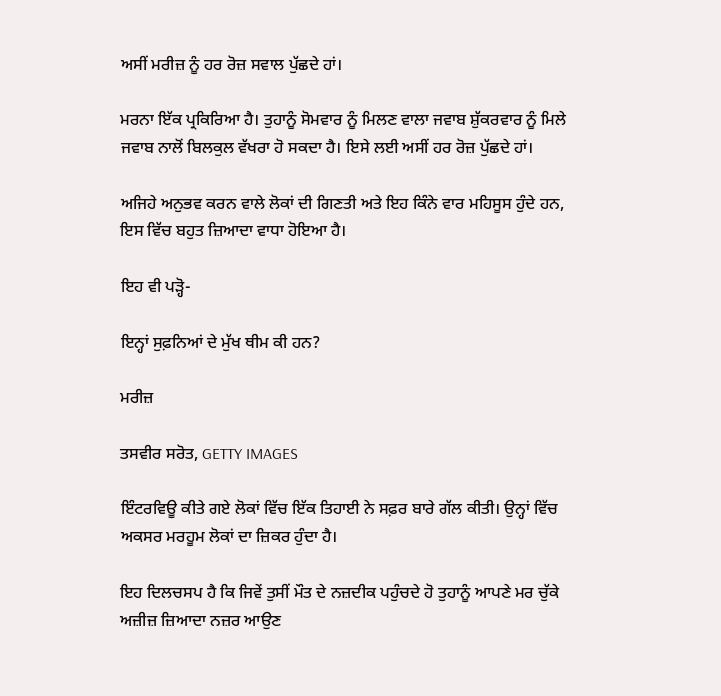ਅਸੀਂ ਮਰੀਜ਼ ਨੂੰ ਹਰ ਰੋਜ਼ ਸਵਾਲ ਪੁੱਛਦੇ ਹਾਂ।

ਮਰਨਾ ਇੱਕ ਪ੍ਰਕਿਰਿਆ ਹੈ। ਤੁਹਾਨੂੰ ਸੋਮਵਾਰ ਨੂੰ ਮਿਲਣ ਵਾਲਾ ਜਵਾਬ ਸ਼ੁੱਕਰਵਾਰ ਨੂੰ ਮਿਲੇ ਜਵਾਬ ਨਾਲੋਂ ਬਿਲਕੁਲ ਵੱਖਰਾ ਹੋ ਸਕਦਾ ਹੈ। ਇਸੇ ਲਈ ਅਸੀਂ ਹਰ ਰੋਜ਼ ਪੁੱਛਦੇ ਹਾਂ।

ਅਜਿਹੇ ਅਨੁਭਵ ਕਰਨ ਵਾਲੇ ਲੋਕਾਂ ਦੀ ਗਿਣਤੀ ਅਤੇ ਇਹ ਕਿੰਨੇ ਵਾਰ ਮਹਿਸੂਸ ਹੁੰਦੇ ਹਨ, ਇਸ ਵਿੱਚ ਬਹੁਤ ਜ਼ਿਆਦਾ ਵਾਧਾ ਹੋਇਆ ਹੈ।

ਇਹ ਵੀ ਪੜ੍ਹੋ-

ਇਨ੍ਹਾਂ ਸੁਫ਼ਨਿਆਂ ਦੇ ਮੁੱਖ ਥੀਮ ਕੀ ਹਨ?

ਮਰੀਜ਼

ਤਸਵੀਰ ਸਰੋਤ, GETTY IMAGES

ਇੰਟਰਵਿਊ ਕੀਤੇ ਗਏ ਲੋਕਾਂ ਵਿੱਚ ਇੱਕ ਤਿਹਾਈ ਨੇ ਸਫ਼ਰ ਬਾਰੇ ਗੱਲ ਕੀਤੀ। ਉਨ੍ਹਾਂ ਵਿੱਚ ਅਕਸਰ ਮਰਹੂਮ ਲੋਕਾਂ ਦਾ ਜ਼ਿਕਰ ਹੁੰਦਾ ਹੈ।

ਇਹ ਦਿਲਚਸਪ ਹੈ ਕਿ ਜਿਵੇਂ ਤੁਸੀਂ ਮੌਤ ਦੇ ਨਜ਼ਦੀਕ ਪਹੁੰਚਦੇ ਹੋ ਤੁਹਾਨੂੰ ਆਪਣੇ ਮਰ ਚੁੱਕੇ ਅਜ਼ੀਜ਼ ਜ਼ਿਆਦਾ ਨਜ਼ਰ ਆਉਣ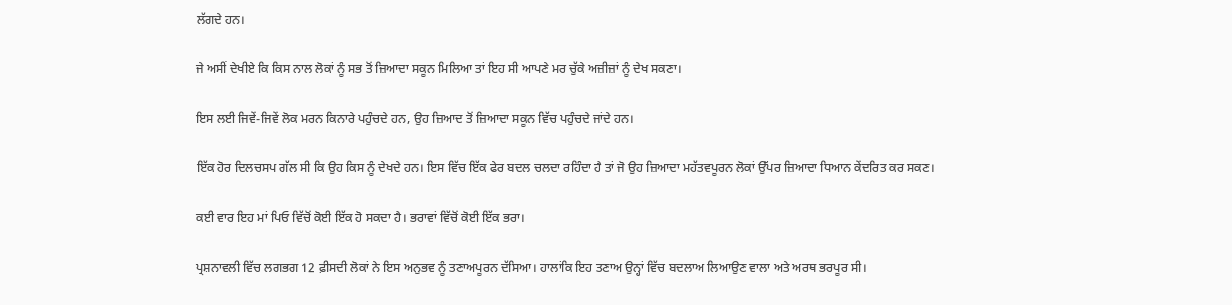ਲੱਗਦੇ ਹਨ।

ਜੇ ਅਸੀਂ ਦੇਖੀਏ ਕਿ ਕਿਸ ਨਾਲ ਲੋਕਾਂ ਨੂੰ ਸਭ ਤੋਂ ਜ਼ਿਆਦਾ ਸਕੂਨ ਮਿਲਿਆ ਤਾਂ ਇਹ ਸੀ ਆਪਣੇ ਮਰ ਚੁੱਕੇ ਅਜ਼ੀਜ਼ਾਂ ਨੂੰ ਦੇਖ ਸਕਣਾ।

ਇਸ ਲਈ ਜਿਵੇਂ-ਜਿਵੇਂ ਲੋਕ ਮਰਨ ਕਿਨਾਰੇ ਪਹੁੰਚਦੇ ਹਨ, ਉਹ ਜ਼ਿਆਦ ਤੋਂ ਜ਼ਿਆਦਾ ਸਕੂਨ ਵਿੱਚ ਪਹੁੰਚਦੇ ਜਾਂਦੇ ਹਨ।

ਇੱਕ ਹੋਰ ਦਿਲਚਸਪ ਗੱਲ ਸੀ ਕਿ ਉਹ ਕਿਸ ਨੂੰ ਦੇਖਦੇ ਹਨ। ਇਸ ਵਿੱਚ ਇੱਕ ਫੇਰ ਬਦਲ ਚਲਦਾ ਰਹਿੰਦਾ ਹੈ ਤਾਂ ਜੋ ਉਹ ਜ਼ਿਆਦਾ ਮਹੱਤਵਪੂਰਨ ਲੋਕਾਂ ਉੱਪਰ ਜ਼ਿਆਦਾ ਧਿਆਨ ਕੇਂਦਰਿਤ ਕਰ ਸਕਣ।

ਕਈ ਵਾਰ ਇਹ ਮਾਂ ਪਿਓ ਵਿੱਚੋਂ ਕੋਈ ਇੱਕ ਹੋ ਸਕਦਾ ਹੈ। ਭਰਾਵਾਂ ਵਿੱਚੋਂ ਕੋਈ ਇੱਕ ਭਰਾ।

ਪ੍ਰਸ਼ਨਾਵਲੀ ਵਿੱਚ ਲਗਭਗ 12 ਫ਼ੀਸਦੀ ਲੋਕਾਂ ਨੇ ਇਸ ਅਨੁਭਵ ਨੂੰ ਤਣਾਅਪੂਰਨ ਦੱਸਿਆ। ਹਾਲਾਂਕਿ ਇਹ ਤਣਾਅ ਉਨ੍ਹਾਂ ਵਿੱਚ ਬਦਲਾਅ ਲਿਆਉਣ ਵਾਲਾ ਅਤੇ ਅਰਥ ਭਰਪੂਰ ਸੀ।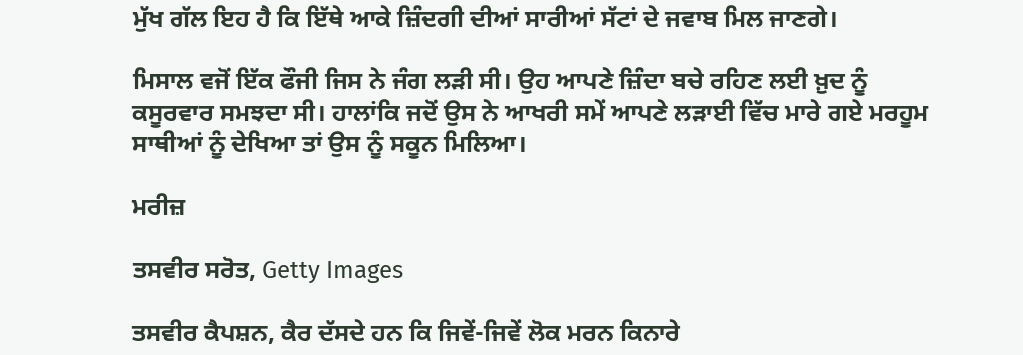ਮੁੱਖ ਗੱਲ ਇਹ ਹੈ ਕਿ ਇੱਥੇ ਆਕੇ ਜ਼ਿੰਦਗੀ ਦੀਆਂ ਸਾਰੀਆਂ ਸੱਟਾਂ ਦੇ ਜਵਾਬ ਮਿਲ ਜਾਣਗੇ।

ਮਿਸਾਲ ਵਜੋਂ ਇੱਕ ਫੌਜੀ ਜਿਸ ਨੇ ਜੰਗ ਲੜੀ ਸੀ। ਉਹ ਆਪਣੇ ਜ਼ਿੰਦਾ ਬਚੇ ਰਹਿਣ ਲਈ ਖ਼ੁਦ ਨੂੰ ਕਸੂਰਵਾਰ ਸਮਝਦਾ ਸੀ। ਹਾਲਾਂਕਿ ਜਦੋਂ ਉਸ ਨੇ ਆਖਰੀ ਸਮੇਂ ਆਪਣੇ ਲੜਾਈ ਵਿੱਚ ਮਾਰੇ ਗਏ ਮਰਹੂਮ ਸਾਥੀਆਂ ਨੂੰ ਦੇਖਿਆ ਤਾਂ ਉਸ ਨੂੰ ਸਕੂਨ ਮਿਲਿਆ।

ਮਰੀਜ਼

ਤਸਵੀਰ ਸਰੋਤ, Getty Images

ਤਸਵੀਰ ਕੈਪਸ਼ਨ, ਕੈਰ ਦੱਸਦੇ ਹਨ ਕਿ ਜਿਵੇਂ-ਜਿਵੇਂ ਲੋਕ ਮਰਨ ਕਿਨਾਰੇ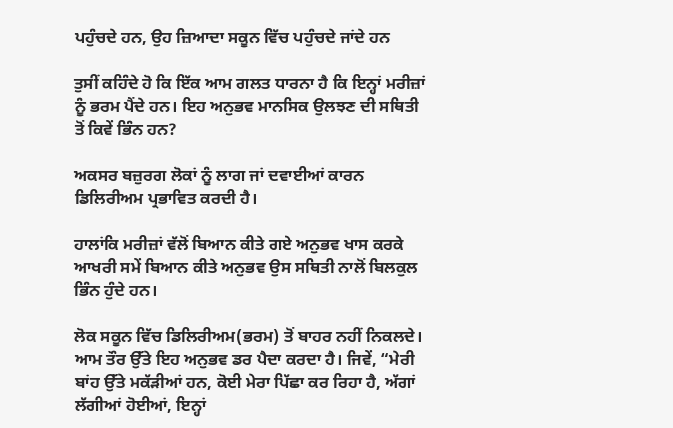ਪਹੁੰਚਦੇ ਹਨ, ਉਹ ਜ਼ਿਆਦਾ ਸਕੂਨ ਵਿੱਚ ਪਹੁੰਚਦੇ ਜਾਂਦੇ ਹਨ

ਤੁਸੀਂ ਕਹਿੰਦੇ ਹੋ ਕਿ ਇੱਕ ਆਮ ਗਲਤ ਧਾਰਨਾ ਹੈ ਕਿ ਇਨ੍ਹਾਂ ਮਰੀਜ਼ਾਂ ਨੂੰ ਭਰਮ ਪੈਂਦੇ ਹਨ। ਇਹ ਅਨੁਭਵ ਮਾਨਸਿਕ ਉਲਝਣ ਦੀ ਸਥਿਤੀ ਤੋਂ ਕਿਵੇਂ ਭਿੰਨ ਹਨ?

ਅਕਸਰ ਬਜ਼ੁਰਗ ਲੋਕਾਂ ਨੂੰ ਲਾਗ ਜਾਂ ਦਵਾਈਆਂ ਕਾਰਨ ਡਿਲਿਰੀਅਮ ਪ੍ਰਭਾਵਿਤ ਕਰਦੀ ਹੈ।

ਹਾਲਾਂਕਿ ਮਰੀਜ਼ਾਂ ਵੱਲੋਂ ਬਿਆਨ ਕੀਤੇ ਗਏ ਅਨੁਭਵ ਖਾਸ ਕਰਕੇ ਆਖਰੀ ਸਮੇਂ ਬਿਆਨ ਕੀਤੇ ਅਨੁਭਵ ਉਸ ਸਥਿਤੀ ਨਾਲੋਂ ਬਿਲਕੁਲ ਭਿੰਨ ਹੁੰਦੇ ਹਨ।

ਲੋਕ ਸਕੂਨ ਵਿੱਚ ਡਿਲਿਰੀਅਮ(ਭਰਮ) ਤੋਂ ਬਾਹਰ ਨਹੀਂ ਨਿਕਲਦੇ। ਆਮ ਤੌਰ ਉੱਤੇ ਇਹ ਅਨੁਭਵ ਡਰ ਪੈਦਾ ਕਰਦਾ ਹੈ। ਜਿਵੇਂ, “ਮੇਰੀ ਬਾਂਹ ਉੱਤੇ ਮਕੱੜੀਆਂ ਹਨ, ਕੋਈ ਮੇਰਾ ਪਿੱਛਾ ਕਰ ਰਿਹਾ ਹੈ, ਅੱਗਾਂ ਲੱਗੀਆਂ ਹੋਈਆਂ, ਇਨ੍ਹਾਂ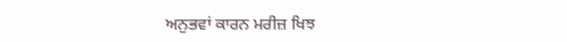ਅਨੁਭਵਾਂ ਕਾਰਨ ਮਰੀਜ਼ ਖਿਝ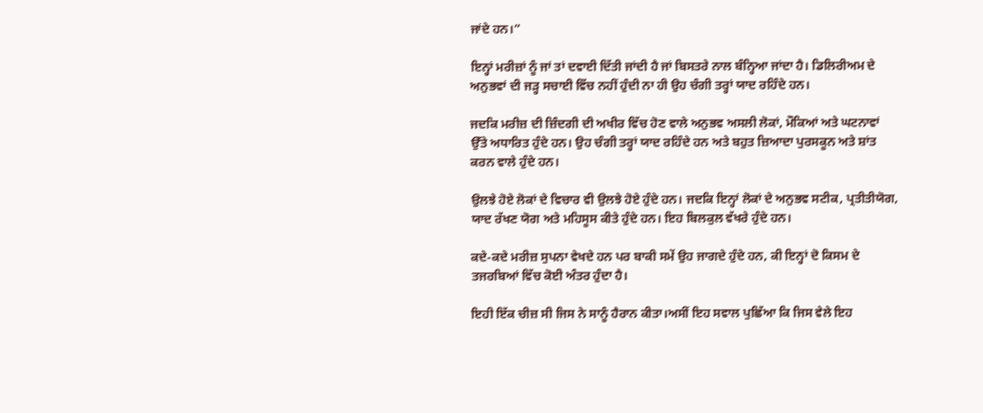ਜਾਂਦੇ ਹਨ।”

ਇਨ੍ਹਾਂ ਮਰੀਜ਼ਾਂ ਨੂੰ ਜਾਂ ਤਾਂ ਦਵਾਈ ਦਿੱਤੀ ਜਾਂਦੀ ਹੈ ਜਾਂ ਬਿਸਤਰੇ ਨਾਲ ਬੰਨ੍ਹਿਆ ਜਾਂਦਾ ਹੈ। ਡਿਲਿਰੀਅਮ ਦੇ ਅਨੁਭਵਾਂ ਦੀ ਜੜ੍ਹ ਸਚਾਈ ਵਿੱਚ ਨਹੀਂ ਹੁੰਦੀ ਨਾ ਹੀ ਉਹ ਚੰਗੀ ਤਰ੍ਹਾਂ ਯਾਦ ਰਹਿੰਦੇ ਹਨ।

ਜਦਕਿ ਮਰੀਜ਼ ਦੀ ਜ਼ਿੰਦਗੀ ਦੀ ਅਖੀਰ ਵਿੱਚ ਹੋਣ ਵਾਲੇ ਅਨੁਭਵ ਅਸਲੀ ਲੋਕਾਂ, ਮੌਕਿਆਂ ਅਤੇ ਘਟਨਾਵਾਂ ਉੱਤੇ ਅਧਾਰਿਤ ਹੁੰਦੇ ਹਨ। ਉਹ ਚੰਗੀ ਤਰ੍ਹਾਂ ਯਾਦ ਰਹਿੰਦੇ ਹਨ ਅਤੇ ਬਹੁਤ ਜ਼ਿਆਦਾ ਪੁਰਸਕੂਨ ਅਤੇ ਸ਼ਾਂਤ ਕਰਨ ਵਾਲੇ ਹੁੰਦੇ ਹਨ।

ਉਲਝੇ ਹੋਏ ਲੋਕਾਂ ਦੇ ਵਿਚਾਰ ਵੀ ਉਲਝੇ ਹੋਏ ਹੁੰਦੇ ਹਨ। ਜਦਕਿ ਇਨ੍ਹਾਂ ਲੋਕਾਂ ਦੇ ਅਨੁਭਵ ਸਟੀਕ, ਪ੍ਰਤੀਤੀਯੋਗ, ਯਾਦ ਰੱਖਣ ਯੋਗ ਅਤੇ ਮਹਿਸੂਸ ਕੀਤੇ ਹੁੰਦੇ ਹਨ। ਇਹ ਬਿਲਕੁਲ ਵੱਖਰੇ ਹੁੰਦੇ ਹਨ।

ਕਦੇ-ਕਦੇ ਮਰੀਜ਼ ਸੁਪਨਾ ਵੇਖਦੇ ਹਨ ਪਰ ਬਾਕੀ ਸਮੇਂ ਉਹ ਜਾਗਦੇ ਹੁੰਦੇ ਹਨ, ਕੀ ਇਨ੍ਹਾਂ ਦੋ ਕਿਸਮ ਦੇ ਤਜਰਬਿਆਂ ਵਿੱਚ ਕੋਈ ਅੰਤਰ ਹੁੰਦਾ ਹੈ।

ਇਹੀ ਇੱਕ ਚੀਜ਼ ਸੀ ਜਿਸ ਨੇ ਸਾਨੂੰ ਹੈਰਾਨ ਕੀਤਾ।ਅਸੀਂ ਇਹ ਸਵਾਲ ਪੁਛਿੱਆ ਕਿ ਜਿਸ ਵੇਲੇ ਇਹ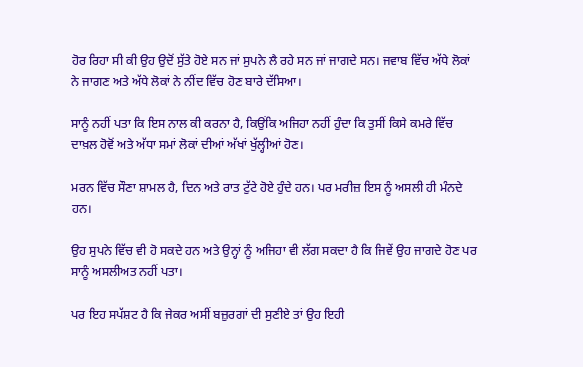ਹੋਰ ਰਿਹਾ ਸੀ ਕੀ ਉਹ ਉਦੋਂ ਸੁੱਤੇ ਹੋਏ ਸਨ ਜਾਂ ਸੁਪਨੇ ਲੈ ਰਹੇ ਸਨ ਜਾਂ ਜਾਗਦੇ ਸਨ। ਜਵਾਬ ਵਿੱਚ ਅੱਧੇ ਲੋਕਾਂ ਨੇ ਜਾਗਣ ਅਤੇ ਅੱਧੇ ਲੋਕਾਂ ਨੇ ਨੀਂਦ ਵਿੱਚ ਹੋਣ ਬਾਰੇ ਦੱਸਿਆ।

ਸਾਨੂੰ ਨਹੀਂ ਪਤਾ ਕਿ ਇਸ ਨਾਲ ਕੀ ਕਰਨਾ ਹੈ, ਕਿਉਂਕਿ ਅਜਿਹਾ ਨਹੀਂ ਹੁੰਦਾ ਕਿ ਤੁਸੀਂ ਕਿਸੇ ਕਮਰੇ ਵਿੱਚ ਦਾਖ਼ਲ ਹੋਵੋਂ ਅਤੇ ਅੱਧਾ ਸਮਾਂ ਲੋਕਾਂ ਦੀਆਂ ਅੱਖਾਂ ਖੁੱਲ੍ਹੀਆਂ ਹੋਣ।

ਮਰਨ ਵਿੱਚ ਸੌਣਾ ਸ਼ਾਮਲ ਹੈ, ਦਿਨ ਅਤੇ ਰਾਤ ਟੁੱਟੇ ਹੋਏ ਹੁੰਦੇ ਹਨ। ਪਰ ਮਰੀਜ਼ ਇਸ ਨੂੰ ਅਸਲੀ ਹੀ ਮੰਨਦੇ ਹਨ।

ਉਹ ਸੁਪਨੇ ਵਿੱਚ ਵੀ ਹੋ ਸਕਦੇ ਹਨ ਅਤੇ ਉਨ੍ਹਾਂ ਨੂੰ ਅਜਿਹਾ ਵੀ ਲੱਗ ਸਕਦਾ ਹੈ ਕਿ ਜਿਵੇਂ ਉਹ ਜਾਗਦੇ ਹੋਣ ਪਰ ਸਾਨੂੰ ਅਸਲੀਅਤ ਨਹੀਂ ਪਤਾ।

ਪਰ ਇਹ ਸਪੱਸ਼ਟ ਹੈ ਕਿ ਜੇਕਰ ਅਸੀਂ ਬਜ਼ੁਰਗਾਂ ਦੀ ਸੁਣੀਏ ਤਾਂ ਉਹ ਇਹੀ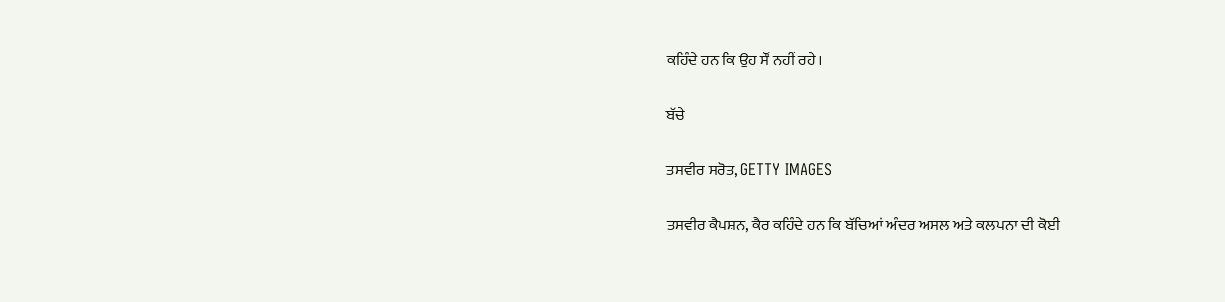ਕਹਿੰਦੇ ਹਨ ਕਿ ਉਹ ਸੌਂ ਨਹੀਂ ਰਹੇ।

ਬੱਚੇ

ਤਸਵੀਰ ਸਰੋਤ, GETTY IMAGES

ਤਸਵੀਰ ਕੈਪਸ਼ਨ, ਕੈਰ ਕਹਿੰਦੇ ਹਨ ਕਿ ਬੱਚਿਆਂ ਅੰਦਰ ਅਸਲ ਅਤੇ ਕਲਪਨਾ ਦੀ ਕੋਈ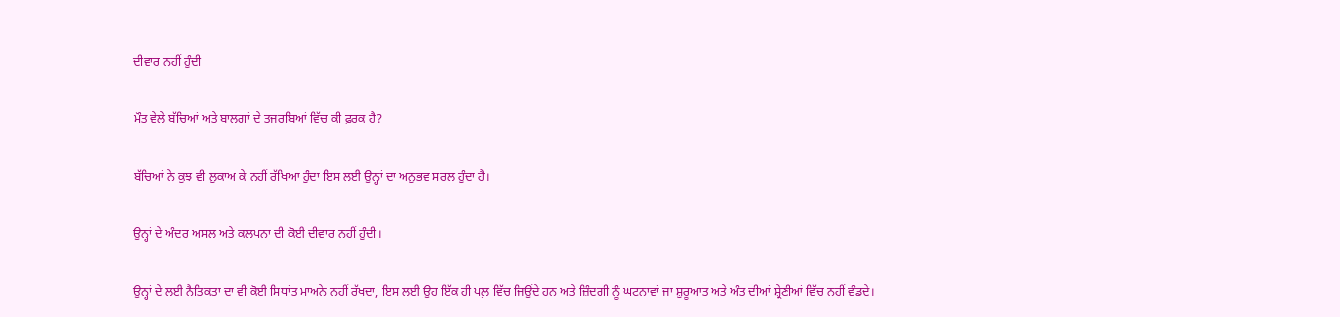ਦੀਵਾਰ ਨਹੀਂ ਹੁੰਦੀ

ਮੌਤ ਵੇਲੇ ਬੱਚਿਆਂ ਅਤੇ ਬਾਲਗਾਂ ਦੇ ਤਜਰਬਿਆਂ ਵਿੱਚ ਕੀ ਫ਼ਰਕ ਹੈ?

ਬੱਚਿਆਂ ਨੇ ਕੁਝ ਵੀ ਲੁਕਾਅ ਕੇ ਨਹੀਂ ਰੱਖਿਆ ਹੁੰਦਾ ਇਸ ਲਈ ਉਨ੍ਹਾਂ ਦਾ ਅਨੁਭਵ ਸਰਲ ਹੁੰਦਾ ਹੈ।

ਉਨ੍ਹਾਂ ਦੇ ਅੰਦਰ ਅਸਲ ਅਤੇ ਕਲਪਨਾ ਦੀ ਕੋਈ ਦੀਵਾਰ ਨਹੀਂ ਹੁੰਦੀ।

ਉਨ੍ਹਾਂ ਦੇ ਲਈ ਨੈਤਿਕਤਾ ਦਾ ਵੀ ਕੋਈ ਸਿਧਾਂਤ ਮਾਅਨੇ ਨਹੀਂ ਰੱਖਦਾ, ਇਸ ਲਈ ਉਹ ਇੱਕ ਹੀ ਪਲ਼ ਵਿੱਚ ਜਿਉਂਦੇ ਹਨ ਅਤੇ ਜ਼ਿੰਦਗੀ ਨੂੰ ਘਟਨਾਵਾਂ ਜਾ ਸ਼ੁਰੂਆਤ ਅਤੇ ਅੰਤ ਦੀਆਂ ਸ਼੍ਰੇਣੀਆਂ ਵਿੱਚ ਨਹੀਂ ਵੰਡਦੇ।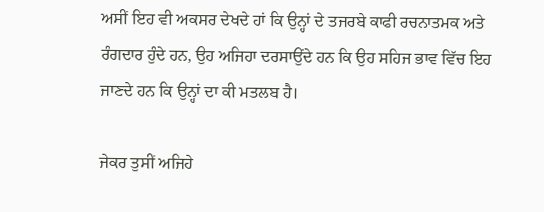ਅਸੀਂ ਇਹ ਵੀ ਅਕਸਰ ਦੇਖਦੇ ਹਾਂ ਕਿ ਉਨ੍ਹਾਂ ਦੇ ਤਜਰਬੇ ਕਾਫੀ ਰਚਨਾਤਮਕ ਅਤੇ ਰੰਗਦਾਰ ਹੁੰਦੇ ਹਨ, ਉਹ ਅਜਿਹਾ ਦਰਸਾਉਂਦੇ ਹਨ ਕਿ ਉਹ ਸਹਿਜ ਭਾਵ ਵਿੱਚ ਇਹ ਜਾਣਦੇ ਹਨ ਕਿ ਉਨ੍ਹਾਂ ਦਾ ਕੀ ਮਤਲਬ ਹੈ।

ਜੇਕਰ ਤੁਸੀਂ ਅਜਿਹੇ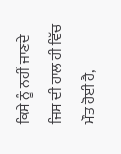ਕਿਸੇ ਨੂੰ ਨਹੀਂ ਜਾਣਦੇ ਜਿਸ ਦੀ ਹਾਲ ਹੀ ਵਿੱਚ ਮੌਤ ਹੋਈ ਹੈ,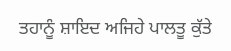ਤਹਾਨੂੰ ਸ਼ਾਇਦ ਅਜਿਹੇ ਪਾਲਤੂ ਕੁੱਤੇ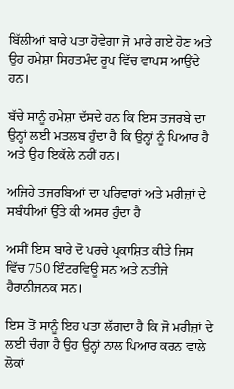ਬਿੱਲੀਆਂ ਬਾਰੇ ਪਤਾ ਹੋਵੇਗਾ ਜੋ ਮਾਰੇ ਗਏ ਹੋਣ ਅਤੇ ਉਹ ਹਮੇਸ਼ਾ ਸਿਹਤਮੰਦ ਰੂਪ ਵਿੱਚ ਵਾਪਸ ਆਉਂਦੇ ਹਨ।

ਬੱਚੇ ਸਾਨੂੰ ਹਮੇਸ਼ਾ ਦੱਸਦੇ ਹਨ ਕਿ ਇਸ ਤਜਰਬੇ ਦਾ ਉਨ੍ਹਾਂ ਲਈ ਮਤਲਬ ਹੁੰਦਾ ਹੈ ਕਿ ਉਨ੍ਹਾਂ ਨੂੰ ਪਿਆਰ ਹੈ ਅਤੇ ਉਹ ਇਕੱਲੇ ਨਹੀਂ ਹਨ।

ਅਜਿਹੇ ਤਜਰਬਿਆਂ ਦਾ ਪਰਿਵਾਰਾਂ ਅਤੇ ਮਰੀਜ਼ਾਂ ਦੇ ਸਬੰਧੀਆਂ ਉੱਤੇ ਕੀ ਅਸਰ ਹੁੰਦਾ ਹੈ

ਅਸੀਂ ਇਸ ਬਾਰੇ ਦੋ ਪਰਚੇ ਪ੍ਰਕਾਸ਼ਿਤ ਕੀਤੇ ਜਿਸ ਵਿੱਚ 750 ਇੰਟਰਵਿਊ ਸਨ ਅਤੇ ਨਤੀਜੇ ਹੈਰਾਨੀਜਨਕ ਸਨ।

ਇਸ ਤੋਂ ਸਾਨੂੰ ਇਹ ਪਤਾ ਲੱਗਦਾ ਹੈ ਕਿ ਜੋ ਮਰੀਜ਼ਾਂ ਦੇ ਲਈ ਚੰਗਾ ਹੈ ਉਹ ਉਨ੍ਹਾਂ ਨਾਲ ਪਿਆਰ ਕਰਨ ਵਾਲੇ ਲੋਕਾਂ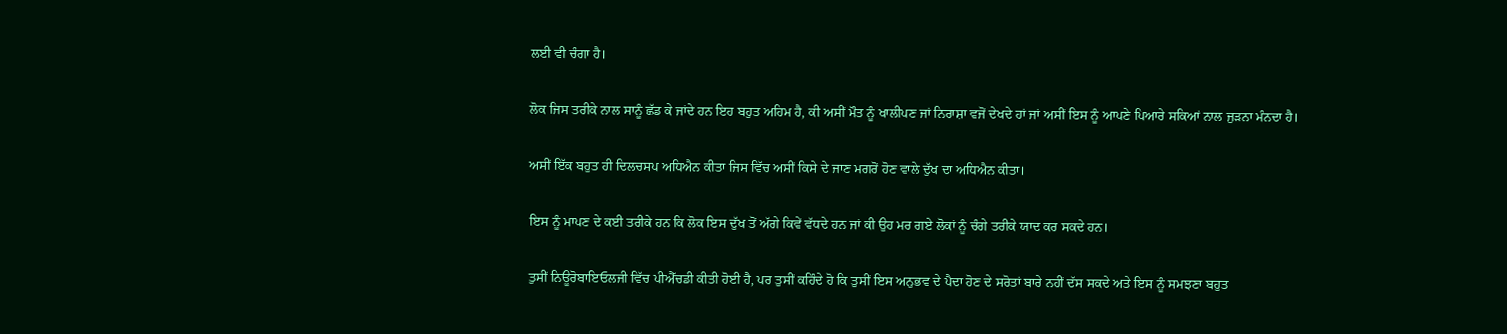ਲਈ ਵੀ ਚੰਗਾ ਹੈ।

ਲੋਕ ਜਿਸ ਤਰੀਕੇ ਨਾਲ ਸਾਨੂੰ ਛੱਡ ਕੇ ਜਾਂਦੇ ਹਨ ਇਹ ਬਹੁਤ ਅਹਿਮ ਹੈ, ਕੀ ਅਸੀਂ ਮੌਤ ਨੂੰ ਖਾਲੀਪਣ ਜਾਂ ਨਿਰਾਸ਼ਾ ਵਜੋਂ ਦੇਖਦੇ ਹਾਂ ਜਾਂ ਅਸੀਂ ਇਸ ਨੂੰ ਆਪਣੇ ਪਿਆਰੇ ਸਕਿਆਂ ਨਾਲ ਜੁੜਨਾ ਮੰਨਦਾ ਹੈ।

ਅਸੀਂ ਇੱਕ ਬਹੁਤ ਹੀ ਦਿਲਚਸਪ ਅਧਿਐਨ ਕੀਤਾ ਜਿਸ ਵਿੱਚ ਅਸੀਂ ਕਿਸੇ ਦੇ ਜਾਣ ਮਗਰੋਂ ਹੋਣ ਵਾਲੇ ਦੁੱਖ ਦਾ ਅਧਿਐਨ ਕੀਤਾ।

ਇਸ ਨੂੰ ਮਾਪਣ ਦੇ ਕਈ ਤਰੀਕੇ ਹਨ ਕਿ ਲੋਕ ਇਸ ਦੁੱਖ ਤੋਂ ਅੱਗੇ ਕਿਵੇਂ ਵੱਧਦੇ ਹਨ ਜਾਂ ਕੀ ਉਹ ਮਰ ਗਏ ਲੋਕਾਂ ਨੂੰ ਚੰਗੇ ਤਰੀਕੇ ਯਾਦ ਕਰ ਸਕਦੇ ਹਨ।

ਤੁਸੀਂ ਨਿਊਰੋਬਾਇਓਲਜੀ ਵਿੱਚ ਪੀਐੱਚਡੀ ਕੀਤੀ ਹੋਈ ਹੈ, ਪਰ ਤੁਸੀਂ ਕਹਿੰਦੇ ਹੋ ਕਿ ਤੁਸੀਂ ਇਸ ਅਨੁਭਵ ਦੇ ਪੈਦਾ ਹੋਣ ਦੇ ਸਰੋਤਾਂ ਬਾਰੇ ਨਹੀਂ ਦੱਸ ਸਕਦੇ ਅਤੇ ਇਸ ਨੂੰ ਸਮਝਣਾ ਬਹੁਤ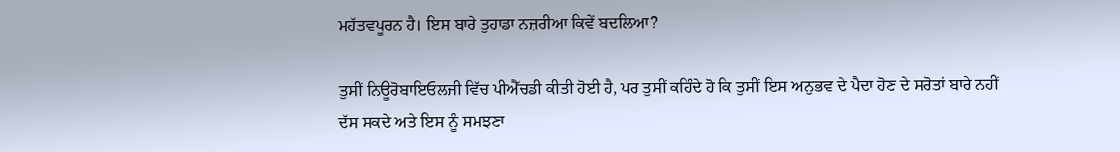ਮਹੱਤਵਪੂਰਨ ਹੈ। ਇਸ ਬਾਰੇ ਤੁਹਾਡਾ ਨਜ਼ਰੀਆ ਕਿਵੇਂ ਬਦਲਿਆ?

ਤੁਸੀਂ ਨਿਊਰੋਬਾਇਓਲਜੀ ਵਿੱਚ ਪੀਐੱਚਡੀ ਕੀਤੀ ਹੋਈ ਹੈ, ਪਰ ਤੁਸੀਂ ਕਹਿੰਦੇ ਹੋ ਕਿ ਤੁਸੀਂ ਇਸ ਅਨੁਭਵ ਦੇ ਪੈਦਾ ਹੋਣ ਦੇ ਸਰੋਤਾਂ ਬਾਰੇ ਨਹੀਂ ਦੱਸ ਸਕਦੇ ਅਤੇ ਇਸ ਨੂੰ ਸਮਝਣਾ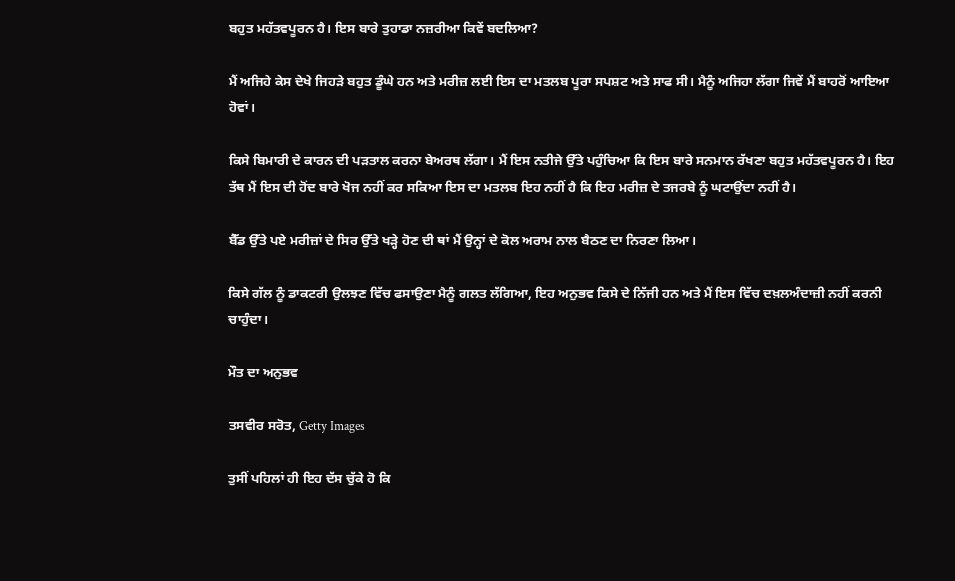ਬਹੁਤ ਮਹੱਤਵਪੂਰਨ ਹੈ। ਇਸ ਬਾਰੇ ਤੁਹਾਡਾ ਨਜ਼ਰੀਆ ਕਿਵੇਂ ਬਦਲਿਆ?

ਮੈਂ ਅਜਿਹੇ ਕੇਸ ਦੇਖੇ ਜਿਹੜੇ ਬਹੁਤ ਡੂੰਘੇ ਹਨ ਅਤੇ ਮਰੀਜ਼ ਲਈ ਇਸ ਦਾ ਮਤਲਬ ਪੂਰਾ ਸਪਸ਼ਟ ਅਤੇ ਸਾਫ ਸੀ। ਮੈਨੂੰ ਅਜਿਹਾ ਲੱਗਾ ਜਿਵੇਂ ਮੈਂ ਬਾਹਰੋਂ ਆਇਆ ਹੋਵਾਂ।

ਕਿਸੇ ਬਿਮਾਰੀ ਦੇ ਕਾਰਨ ਦੀ ਪੜਤਾਲ ਕਰਨਾ ਬੇਅਰਥ ਲੱਗਾ। ਮੈਂ ਇਸ ਨਤੀਜੇ ਉੱਤੇ ਪਹੁੰਚਿਆ ਕਿ ਇਸ ਬਾਰੇ ਸਨਮਾਨ ਰੱਖਣਾ ਬਹੁਤ ਮਹੱਤਵਪੂਰਨ ਹੈ। ਇਹ ਤੱਥ ਮੈਂ ਇਸ ਦੀ ਹੋਂਦ ਬਾਰੇ ਖੋਜ ਨਹੀਂ ਕਰ ਸਕਿਆ ਇਸ ਦਾ ਮਤਲਬ ਇਹ ਨਹੀਂ ਹੈ ਕਿ ਇਹ ਮਰੀਜ਼ ਦੇ ਤਜਰਬੇ ਨੂੰ ਘਟਾਉਂਦਾ ਨਹੀਂ ਹੈ।

ਬੈੱਡ ਉੱਤੇ ਪਏ ਮਰੀਜ਼ਾਂ ਦੇ ਸਿਰ ਉੱਤੇ ਖੜ੍ਹੇ ਹੋਣ ਦੀ ਥਾਂ ਮੈਂ ਉਨ੍ਹਾਂ ਦੇ ਕੋਲ ਅਰਾਮ ਨਾਲ ਬੈਠਣ ਦਾ ਨਿਰਣਾ ਲਿਆ।

ਕਿਸੇ ਗੱਲ ਨੂੰ ਡਾਕਟਰੀ ਉਲਝਣ ਵਿੱਚ ਫਸਾਉਣਾ ਮੈਨੂੰ ਗਲਤ ਲੱਗਿਆ, ਇਹ ਅਨੁਭਵ ਕਿਸੇ ਦੇ ਨਿੱਜੀ ਹਨ ਅਤੇ ਮੈਂ ਇਸ ਵਿੱਚ ਦਖ਼ਲਅੰਦਾਜ਼ੀ ਨਹੀਂ ਕਰਨੀ ਚਾਹੁੰਦਾ।

ਮੌਤ ਦਾ ਅਨੁਭਵ

ਤਸਵੀਰ ਸਰੋਤ, Getty Images

ਤੁਸੀਂ ਪਹਿਲਾਂ ਹੀ ਇਹ ਦੱਸ ਚੁੱਕੇ ਹੋ ਕਿ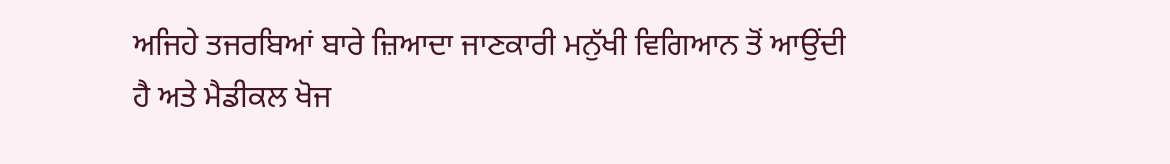ਅਜਿਹੇ ਤਜਰਬਿਆਂ ਬਾਰੇ ਜ਼ਿਆਦਾ ਜਾਣਕਾਰੀ ਮਨੁੱਖੀ ਵਿਗਿਆਨ ਤੋਂ ਆਉਂਦੀ ਹੈ ਅਤੇ ਮੈਡੀਕਲ ਖੋਜ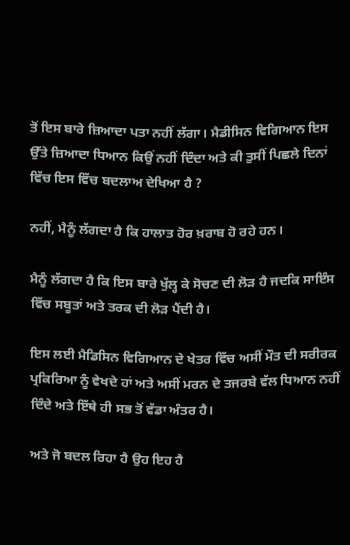ਤੋਂ ਇਸ ਬਾਰੇ ਜ਼ਿਆਦਾ ਪਤਾ ਨਹੀਂ ਲੱਗਾ। ਮੈਡੀਸਿਨ ਵਿਗਿਆਨ ਇਸ ਉੱਤੇ ਜ਼ਿਆਦਾ ਧਿਆਨ ਕਿਉਂ ਨਹੀਂ ਦਿੰਦਾ ਅਤੇ ਕੀ ਤੁਸੀਂ ਪਿਛਲੇ ਦਿਨਾਂ ਵਿੱਚ ਇਸ ਵਿੱਚ ਬਦਲਾਅ ਦੇਖਿਆ ਹੈ ?

ਨਹੀਂ, ਮੈਨੂੰ ਲੱਗਦਾ ਹੈ ਕਿ ਹਾਲਾਤ ਹੋਰ ਖ਼ਰਾਬ ਹੋ ਰਹੇ ਹਨ।

ਮੈਨੂੰ ਲੱਗਦਾ ਹੈ ਕਿ ਇਸ ਬਾਰੇ ਖੁੱਲ੍ਹ ਕੇ ਸੋਚਣ ਦੀ ਲੋੜ ਹੈ ਜਦਕਿ ਸਾਇੰਸ ਵਿੱਚ ਸਬੂਤਾਂ ਅਤੇ ਤਰਕ ਦੀ ਲੋੜ ਪੈਂਦੀ ਹੈ।

ਇਸ ਲਈ ਮੈਡਿਸਿਨ ਵਿਗਿਆਨ ਦੇ ਖੇਤਰ ਵਿੱਚ ਅਸੀਂ ਮੌਤ ਦੀ ਸਰੀਰਕ ਪ੍ਰਕਿਰਿਆ ਨੂੰ ਵੇਖਦੇ ਹਾਂ ਅਤੇ ਅਸੀਂ ਮਰਨ ਦੇ ਤਜਰਬੇ ਵੱਲ ਧਿਆਨ ਨਹੀਂ ਦਿੰਦੇ ਅਤੇ ਇੱਥੇ ਹੀ ਸਭ ਤੋਂ ਵੱਡਾ ਅੰਤਰ ਹੈ।

ਅਤੇ ਜੋ ਬਦਲ ਰਿਹਾ ਹੈ ਉਹ ਇਹ ਹੈ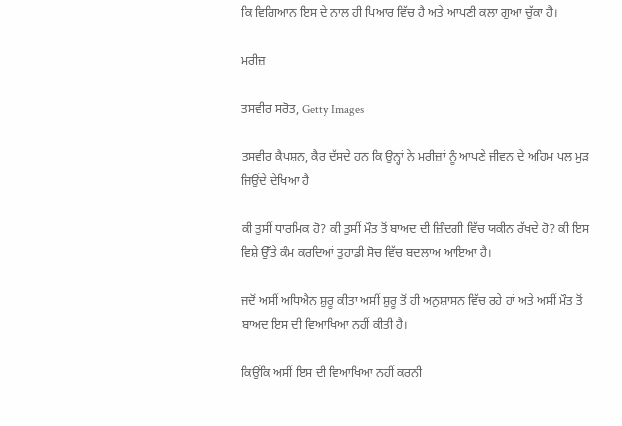ਕਿ ਵਿਗਿਆਨ ਇਸ ਦੇ ਨਾਲ ਹੀ ਪਿਆਰ ਵਿੱਚ ਹੈ ਅਤੇ ਆਪਣੀ ਕਲਾ ਗੁਆ ਚੁੱਕਾ ਹੈ।

ਮਰੀਜ਼

ਤਸਵੀਰ ਸਰੋਤ, Getty Images

ਤਸਵੀਰ ਕੈਪਸ਼ਨ, ਕੈਰ ਦੱਸਦੇ ਹਨ ਕਿ ਉਨ੍ਹਾਂ ਨੇ ਮਰੀਜ਼ਾਂ ਨੂੰ ਆਪਣੇ ਜੀਵਨ ਦੇ ਅਹਿਮ ਪਲ ਮੁੜ ਜਿਉਂਦੇ ਦੇਖਿਆ ਹੈ

ਕੀ ਤੁਸੀਂ ਧਾਰਮਿਕ ਹੋ? ਕੀ ਤੁਸੀਂ ਮੌਤ ਤੋਂ ਬਾਅਦ ਦੀ ਜ਼ਿੰਦਗੀ ਵਿੱਚ ਯਕੀਨ ਰੱਖਦੇ ਹੋ? ਕੀ ਇਸ ਵਿਸ਼ੇ ਉੱਤੇ ਕੰਮ ਕਰਦਿਆਂ ਤੁਹਾਡੀ ਸੋਚ ਵਿੱਚ ਬਦਲਾਅ ਆਇਆ ਹੈ।

ਜਦੋਂ ਅਸੀਂ ਅਧਿਐਨ ਸ਼ੁਰੂ ਕੀਤਾ ਅਸੀਂ ਸ਼ੁਰੂ ਤੋਂ ਹੀ ਅਨੁਸ਼ਾਸਨ ਵਿੱਚ ਰਹੇ ਹਾਂ ਅਤੇ ਅਸੀਂ ਮੌਤ ਤੋਂ ਬਾਅਦ ਇਸ ਦੀ ਵਿਆਖਿਆ ਨਹੀਂ ਕੀਤੀ ਹੈ।

ਕਿਉਂਕਿ ਅਸੀਂ ਇਸ ਦੀ ਵਿਆਖਿਆ ਨਹੀਂ ਕਰਨੀ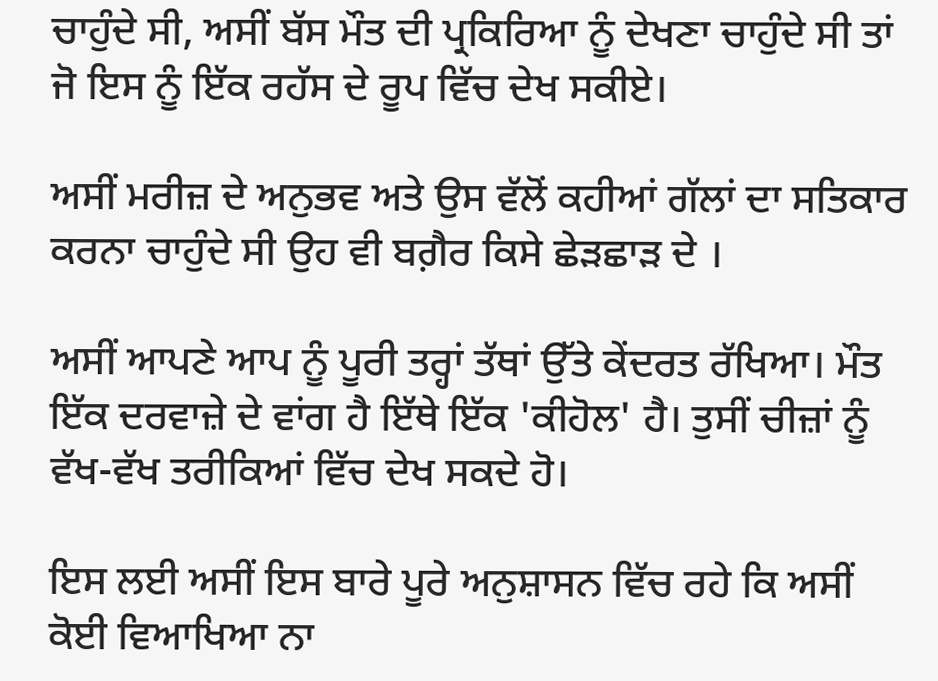ਚਾਹੁੰਦੇ ਸੀ, ਅਸੀਂ ਬੱਸ ਮੌਤ ਦੀ ਪ੍ਰਕਿਰਿਆ ਨੂੰ ਦੇਖਣਾ ਚਾਹੁੰਦੇ ਸੀ ਤਾਂ ਜੋ ਇਸ ਨੂੰ ਇੱਕ ਰਹੱਸ ਦੇ ਰੂਪ ਵਿੱਚ ਦੇਖ ਸਕੀਏ।

ਅਸੀਂ ਮਰੀਜ਼ ਦੇ ਅਨੁਭਵ ਅਤੇ ਉਸ ਵੱਲੋਂ ਕਹੀਆਂ ਗੱਲਾਂ ਦਾ ਸਤਿਕਾਰ ਕਰਨਾ ਚਾਹੁੰਦੇ ਸੀ ਉਹ ਵੀ ਬਗ਼ੈਰ ਕਿਸੇ ਛੇੜਛਾੜ ਦੇ ।

ਅਸੀਂ ਆਪਣੇ ਆਪ ਨੂੰ ਪੂਰੀ ਤਰ੍ਹਾਂ ਤੱਥਾਂ ਉੱਤੇ ਕੇਂਦਰਤ ਰੱਖਿਆ। ਮੌਤ ਇੱਕ ਦਰਵਾਜ਼ੇ ਦੇ ਵਾਂਗ ਹੈ ਇੱਥੇ ਇੱਕ 'ਕੀਹੋਲ' ਹੈ। ਤੁਸੀਂ ਚੀਜ਼ਾਂ ਨੂੰ ਵੱਖ-ਵੱਖ ਤਰੀਕਿਆਂ ਵਿੱਚ ਦੇਖ ਸਕਦੇ ਹੋ।

ਇਸ ਲਈ ਅਸੀਂ ਇਸ ਬਾਰੇ ਪੂਰੇ ਅਨੁਸ਼ਾਸਨ ਵਿੱਚ ਰਹੇ ਕਿ ਅਸੀਂ ਕੋਈ ਵਿਆਖਿਆ ਨਾ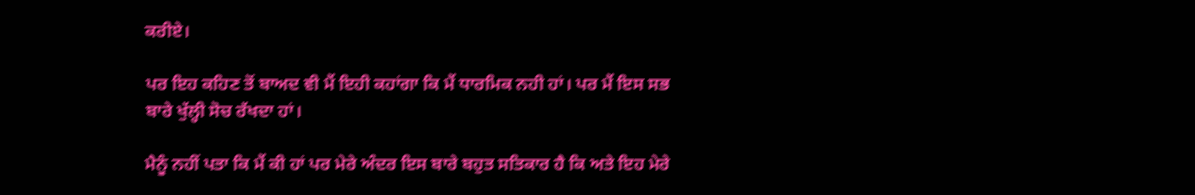ਕਰੀਏ।

ਪਰ ਇਹ ਕਹਿਣ ਤੋਂ ਬਾਅਦ ਵੀ ਮੈਂ ਇਹੀ ਕਹਾਂਗਾ ਕਿ ਮੈਂ ਧਾਰਮਿਕ ਨਹੀ ਹਾਂ। ਪਰ ਮੈਂ ਇਸ ਸਭ ਬਾਰੇ ਖੁੱਲ੍ਹੀ ਸੋਚ ਰੱਖਦਾ ਹਾਂ।

ਮੈਨੂੰ ਨਹੀਂ ਪਤਾ ਕਿ ਮੈਂ ਕੀ ਹਾਂ ਪਰ ਮੇਰੇ ਅੰਦਰ ਇਸ ਬਾਰੇ ਬਹੁਤ ਸਤਿਕਾਰ ਹੈ ਕਿ ਅਤੇ ਇਹ ਮੇਰੇ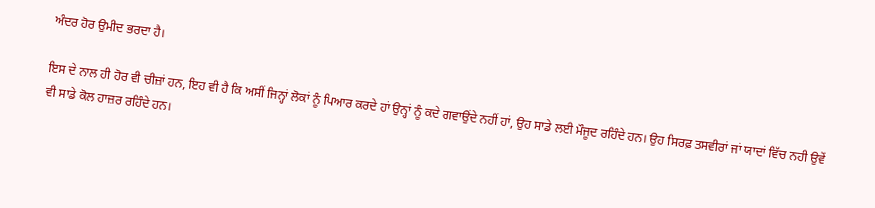ਅੰਦਰ ਹੋਰ ਉਮੀਦ ਭਰਦਾ ਹੈ।

ਇਸ ਦੇ ਨਾਲ ਹੀ ਹੋਰ ਵੀ ਚੀਜ਼ਾਂ ਹਨ, ਇਹ ਵੀ ਹੈ ਕਿ ਅਸੀਂ ਜਿਨ੍ਹਾਂ ਲੋਕਾਂ ਨੂੰ ਪਿਆਰ ਕਰਦੇ ਹਾਂ ਉਨ੍ਹਾਂ ਨੂੰ ਕਦੇ ਗਵਾਉਂਦੇ ਨਹੀਂ ਹਾਂ, ਉਹ ਸਾਡੇ ਲਈ ਮੌਜੂਦ ਰਹਿੰਦੇ ਹਨ। ਉਹ ਸਿਰਫ਼ ਤਸਵੀਰਾਂ ਜਾਂ ਯਾਦਾਂ ਵਿੱਚ ਨਹੀ ਉਵੇਂ ਵੀ ਸਾਡੇ ਕੋਲ ਹਾਜ਼ਰ ਰਹਿੰਦੇ ਹਨ।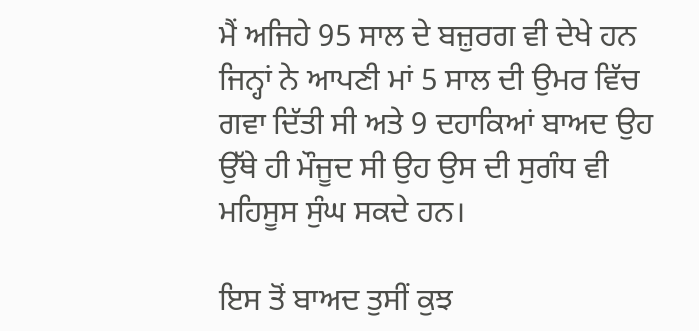ਮੈਂ ਅਜਿਹੇ 95 ਸਾਲ ਦੇ ਬਜ਼ੁਰਗ ਵੀ ਦੇਖੇ ਹਨ ਜਿਨ੍ਹਾਂ ਨੇ ਆਪਣੀ ਮਾਂ 5 ਸਾਲ ਦੀ ਉਮਰ ਵਿੱਚ ਗਵਾ ਦਿੱਤੀ ਸੀ ਅਤੇ 9 ਦਹਾਕਿਆਂ ਬਾਅਦ ਉਹ ਉੱਥੇ ਹੀ ਮੌਜੂਦ ਸੀ ਉਹ ਉਸ ਦੀ ਸੁਗੰਧ ਵੀ ਮਹਿਸੂਸ ਸੁੰਘ ਸਕਦੇ ਹਨ।

ਇਸ ਤੋਂ ਬਾਅਦ ਤੁਸੀਂ ਕੁਝ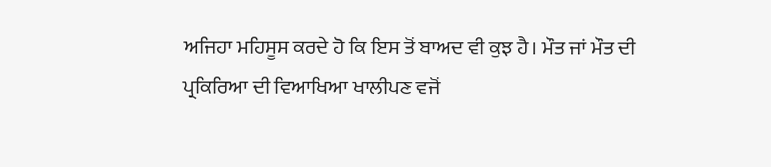ਅਜਿਹਾ ਮਹਿਸੂਸ ਕਰਦੇ ਹੋ ਕਿ ਇਸ ਤੋਂ ਬਾਅਦ ਵੀ ਕੁਝ ਹੈ। ਮੌਤ ਜਾਂ ਮੌਤ ਦੀ ਪ੍ਰਕਿਰਿਆ ਦੀ ਵਿਆਖਿਆ ਖਾਲੀਪਣ ਵਜੋਂ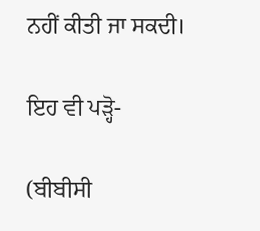ਨਹੀਂ ਕੀਤੀ ਜਾ ਸਕਦੀ।

ਇਹ ਵੀ ਪੜ੍ਹੋ-

(ਬੀਬੀਸੀ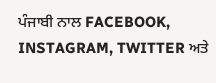ਪੰਜਾਬੀ ਨਾਲ FACEBOOK, INSTAGRAM, TWITTER ਅਤੇ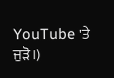YouTube 'ਤੇ ਜੁੜੋ।)